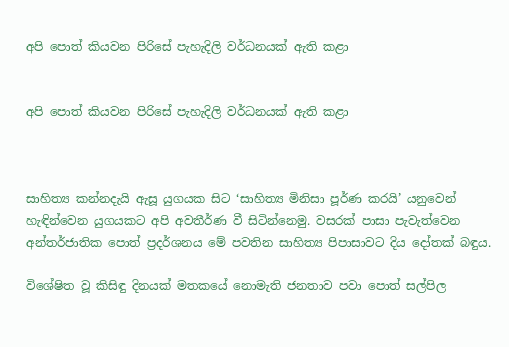අපි පොත් කියවන පිරිසේ පැහැදිලි වර්ධනයක් ඇති කළා


අපි පොත් කියවන පිරිසේ පැහැදිලි වර්ධනයක් ඇති කළා



සාහිත්‍ය කන්නදැයි ඇසූ යුගයක සිට ‘සාහිත්‍ය මිනිසා පූර්ණ කරයි’ යනුවෙන් හැඳින්වෙන යුගයකට අපි අවතීර්ණ වී සිටින්නෙමු. වසරක් පාසා පැවැත්වෙන අන්තර්ජාතික පොත් ප්‍රදර්ශනය මේ පවතින සාහිත්‍ය පිපාසාවට දිය දෝතක් බඳුය.

විශේෂිත වූ කිසිඳු දිනයක් මතකයේ නොමැති ජනතාව පවා පොත් සල්පිල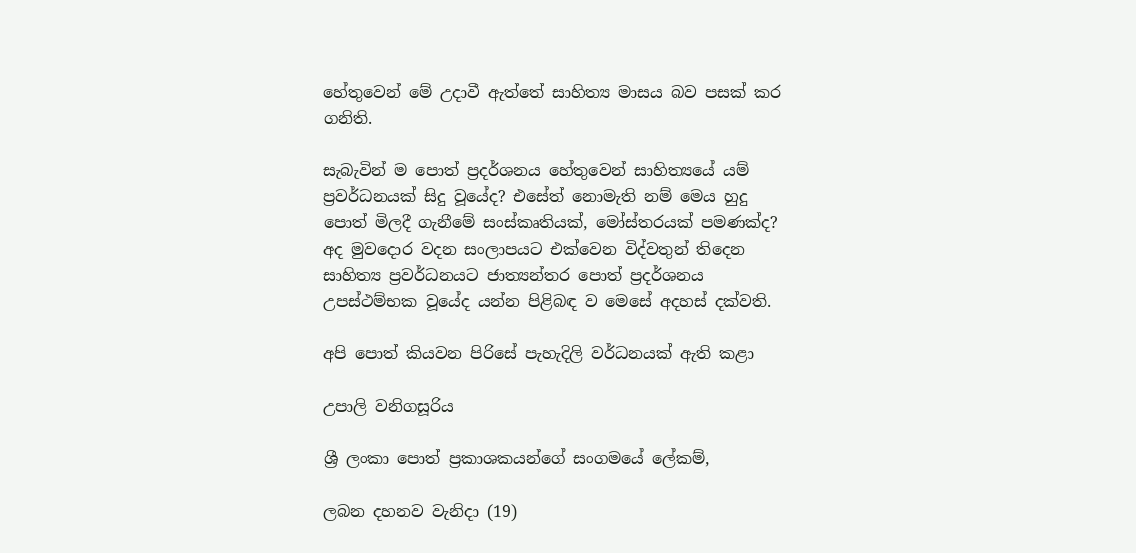හේතුවෙන් මේ උදාවී ඇත්තේ සාහිත්‍ය මාසය බව පසක් කර ගනිති.

සැබැවින් ම පොත් ප්‍රදර්ශනය හේතුවෙන් සාහිත්‍යයේ යම් ප්‍රවර්ධනයක් සිදු වූයේද? එසේත් නොමැති නම් මෙය හුදු පොත් මිලදී ගැනීමේ සංස්කෘතියක්, මෝස්තරයක් පමණක්ද? අද මුවදොර වදන සංලාපයට එක්වෙන විද්වතුන් තිදෙන සාහිත්‍ය ප්‍රවර්ධනයට ජාත්‍යන්තර පොත් ප්‍රදර්ශනය උපස්ථම්භක වූයේද යන්න පිළිබඳ ව මෙසේ අදහස් දක්වති.

අපි පොත් කියවන පිරිසේ පැහැදිලි වර්ධනයක් ඇති කළා

උපාලි වනිගසූරිය

ශ්‍රී ලංකා පොත් ප්‍රකාශකයන්ගේ සංගමයේ ලේකම්,

ලබන දහනව වැනිදා (19)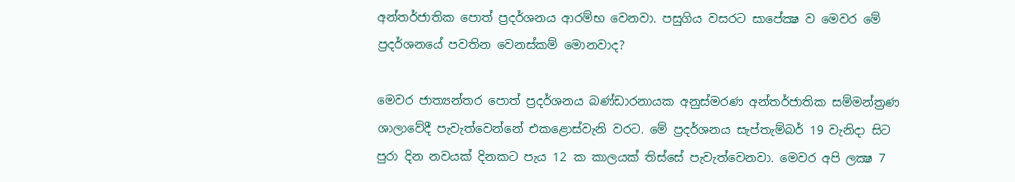අන්තර්ජාතික පොත් ප්‍රදර්ශනය ආරම්භ වෙනවා. පසුගිය වසරට සාපේක්‍ෂ ව මෙවර මේ ප්‍රදර්ශනයේ පවතින වෙනස්කම් මොනවාද?

මෙවර ජාත්‍යන්තර පොත් ප්‍රදර්ශනය බණ්ඩාරනායක අනුස්මරණ අන්තර්ජාතික සම්මන්ත්‍රණ ශාලාවේදී පැවැත්වෙන්නේ එකළොස්වැනි වරට. මේ ප්‍රදර්ශනය සැප්තැම්බර් 19 වැනිදා සිට පුරා දින නවයක් දිනකට පැය 12 ක කාලයක් තිස්සේ පැවැත්වෙනවා. මෙවර අපි ලක්‍ෂ 7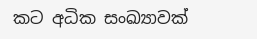කට අධික සංඛ්‍යාවක්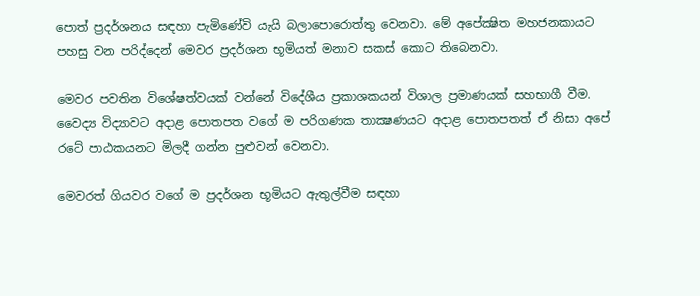පොත් ප්‍රදර්ශනය සඳහා පැමිණේවි යැයි බලාපොරොත්තු වෙනවා. මේ අපේක්‍ෂිත මහජනකායට පහසු වන පරිද්දෙන් මෙවර ප්‍රදර්ශන භූමියත් මනාව සකස් කොට තිබෙනවා.

මෙවර පවතින විශේෂත්වයක් වන්නේ විදේශීය ප්‍රකාශකයන් විශාල ප්‍රමාණයක් සහභාගී වීම. වෛද්‍ය විද්‍යාවට අදාළ පොතපත වගේ ම පරිගණක තාක්‍ෂණයට අදාළ පොතපතත් ඒ නිසා අපේ රටේ පාඨකයනට මිලදී ගන්න පුළුවන් වෙනවා.

මෙවරත් ගියවර වගේ ම ප්‍රදර්ශන භූමියට ඇතුල්වීම සඳහා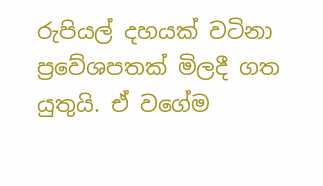රුපියල් දහයක් වටිනා ප්‍රවේශපතක් මිලදී ගත යුතුයි. ඒ වගේම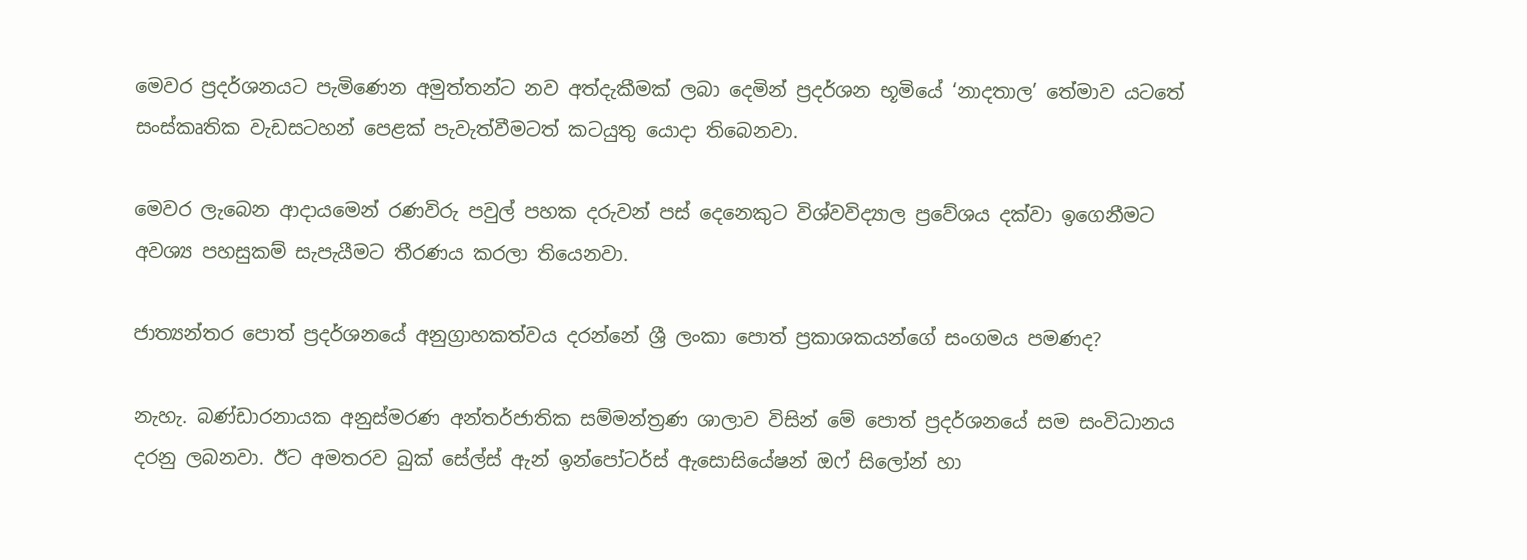මෙවර ප්‍රදර්ශනයට පැමිණෙන අමුත්තන්ට නව අත්දැකීමක් ලබා දෙමින් ප්‍රදර්ශන භූමියේ ‘නාදතාල’ තේමාව යටතේ සංස්කෘතික වැඩසටහන් පෙළක් පැවැත්වීමටත් කටයුතු යොදා තිබෙනවා.

මෙවර ලැබෙන ආදායමෙන් රණවිරු පවුල් පහක දරුවන් පස් දෙනෙකුට විශ්වවිද්‍යාල ප්‍රවේශය දක්වා ඉගෙනීමට අවශ්‍ය පහසුකම් සැපැයීමට තීරණය කරලා තියෙනවා.

ජාත්‍යන්තර පොත් ප්‍රදර්ශනයේ අනුග්‍රාහකත්වය දරන්නේ ශ්‍රී ලංකා පොත් ප්‍රකාශකයන්ගේ සංගමය පමණද?

නැහැ. බණ්ඩාරනායක අනුස්මරණ අන්තර්ජාතික සම්මන්ත්‍රණ ශාලාව විසින් මේ පොත් ප්‍රදර්ශනයේ සම සංවිධානය දරනු ලබනවා. ඊට අමතරව බුක් සේල්ස් ඇන් ඉන්පෝටර්ස් ඇසොසියේෂන් ඔෆ් සිලෝන් හා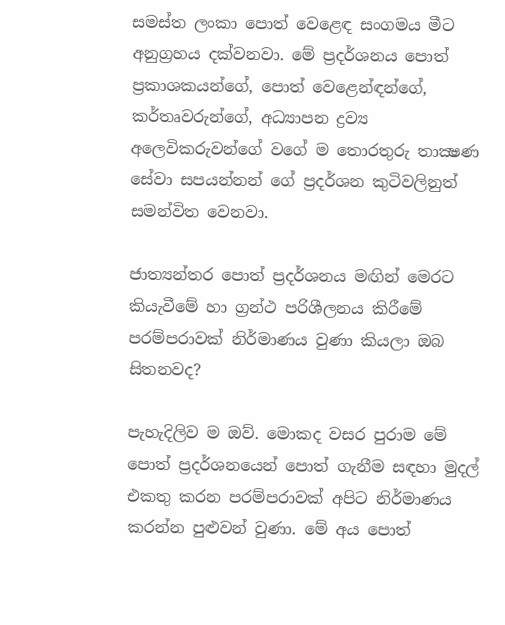සමස්ත ලංකා පොත් වෙළෙඳ සංගමය මීට අනුග්‍රහය දක්වනවා. මේ ප්‍රදර්ශනය පොත් ප්‍රකාශකයන්ගේ, පොත් වෙළෙන්ඳන්ගේ, කර්තෘවරුන්ගේ, අධ්‍යාපන ද්‍රව්‍ය අලෙවිකරුවන්ගේ වගේ ම තොරතුරු තාක්‍ෂණ සේවා සපයන්නන් ගේ ප්‍රදර්ශන කුටිවලිනුත් සමන්විත වෙනවා.

ජාත්‍යන්තර පොත් ප්‍රදර්ශනය මඟින් මෙරට කියැවීමේ හා ග්‍රන්ථ පරිශීලනය කිරීමේ පරම්පරාවක් නිර්මාණය වුණා කියලා ඔබ සිතනවද?

පැහැදිලිව ම ඔව්. මොකද වසර පුරාම මේ පොත් ප්‍රදර්ශනයෙන් පොත් ගැනීම සඳහා මුදල් එකතු කරන පරම්පරාවක් අපිට නිර්මාණය කරන්න පුළුවන් වුණා. මේ අය පොත්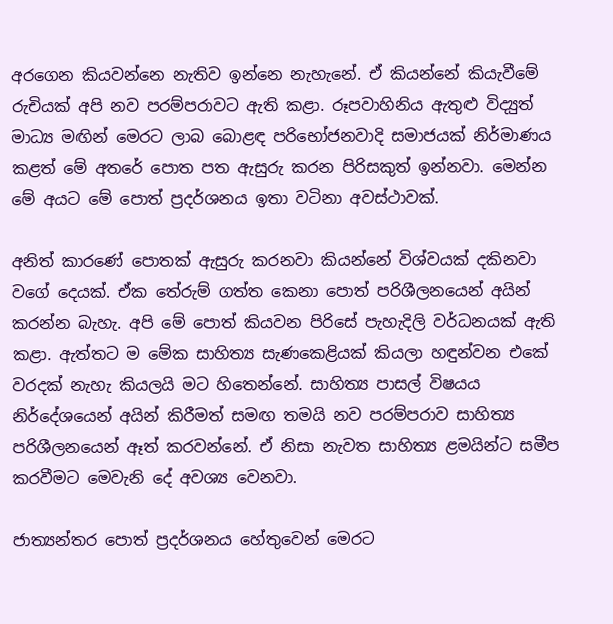අරගෙන කියවන්නෙ නැතිව ඉන්නෙ නැහැනේ. ඒ කියන්නේ කියැවීමේ රුචියක් අපි නව පරම්පරාවට ඇති කළා. රූපවාහිනිය ඇතුළු විද්‍යුත් මාධ්‍ය මඟින් මෙරට ලාබ බොළඳ පරිභෝජනවාදි සමාජයක් නිර්මාණය කළත් මේ අතරේ පොත පත ඇසුරු කරන පිරිසකුත් ඉන්නවා. මෙන්න මේ අයට මේ පොත් ප්‍රදර්ශනය ඉතා වටිනා අවස්ථාවක්.

අනිත් කාරණේ පොතක් ඇසුරු කරනවා කියන්නේ විශ්වයක් දකිනවා වගේ දෙයක්. ඒක තේරුම් ගත්ත කෙනා පොත් පරිශීලනයෙන් අයින් කරන්න බැහැ. අපි මේ පොත් කියවන පිරිසේ පැහැදිලි වර්ධනයක් ඇති කළා. ඇත්තට ම මේක සාහිත්‍ය සැණකෙළියක් කියලා හඳුන්වන එකේ වරදක් නැහැ කියලයි මට හිතෙන්නේ. සාහිත්‍ය පාසල් විෂයය නිර්දේශයෙන් අයින් කිරීමත් සමඟ තමයි නව පරම්පරාව සාහිත්‍ය පරිශීලනයෙන් ඈත් කරවන්නේ. ඒ නිසා නැවත සාහිත්‍ය ළමයින්ට සමීප කරවීමට මෙවැනි දේ අවශ්‍ය වෙනවා.

ජාත්‍යන්තර පොත් ප්‍රදර්ශනය හේතුවෙන් මෙරට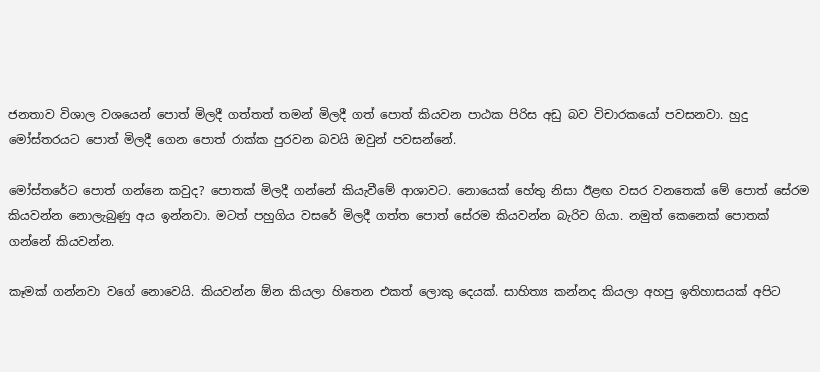ජනතාව විශාල වශයෙන් පොත් මිලදී ගත්තත් තමන් මිලදී ගත් පොත් කියවන පාඨක පිරිස අඩු බව විචාරකයෝ පවසනවා. හුදු මෝස්තරයට පොත් මිලදී ගෙන පොත් රාක්ක පුරවන බවයි ඔවුන් පවසන්නේ.

මෝස්තරේට පොත් ගන්නෙ කවුද? පොතක් මිලදී ගන්නේ කියැවීමේ ආශාවට. නොයෙක් හේතු නිසා ඊළඟ වසර වනතෙක් මේ පොත් සේරම කියවන්න නොලැබුණු අය ඉන්නවා. මටත් පහුගිය වසරේ මිලදී ගත්ත පොත් සේරම කියවන්න බැරිව ගියා. නමුත් කෙනෙක් පොතක් ගන්නේ කියවන්න.

කෑමක් ගන්නවා වගේ නොවෙයි. කියවන්න ඕන කියලා හිතෙන එකත් ලොකු දෙයක්. සාහිත්‍ය කන්නද කියලා අහපු ඉතිහාසයක් අපිට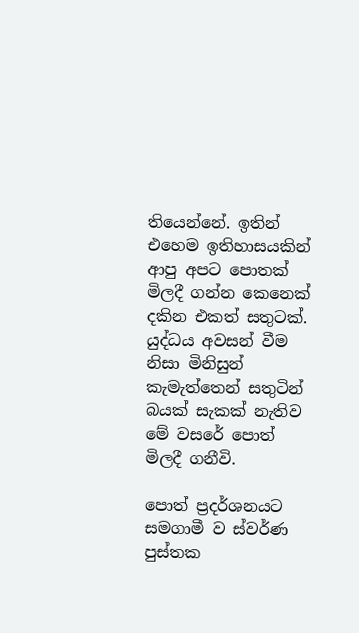තියෙන්නේ. ඉතින් එහෙම ඉතිහාසයකින් ආපු අපට පොතක් මිලදී ගන්න කෙනෙක් දකින එකත් සතුටක්. යුද්ධය අවසන් වීම නිසා මිනිසුන් කැමැත්තෙන් සතුටින් බයක් සැකක් නැතිව මේ වසරේ පොත් මිලදී ගනීවි.

පොත් ප්‍රදර්ශනයට සමගාමී ව ස්වර්ණ පුස්තක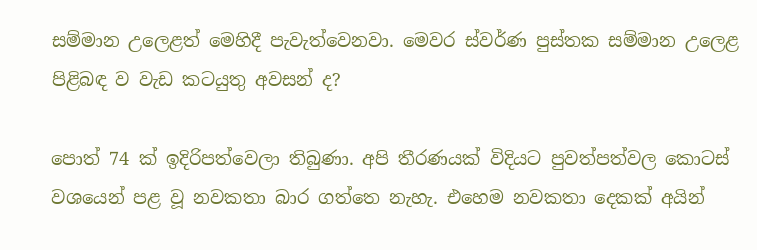සම්මාන උලෙළත් මෙහිදී පැවැත්වෙනවා. මෙවර ස්වර්ණ පුස්තක සම්මාන උලෙළ පිළිබඳ ව වැඩ කටයුතු අවසන් ද?

පොත් 74 ක් ඉදිරිපත්වෙලා තිබුණා. අපි තීරණයක් විදියට පුවත්පත්වල කොටස් වශයෙන් පළ වූ නවකතා බාර ගත්තෙ නැහැ. එහෙම නවකතා දෙකක් අයින්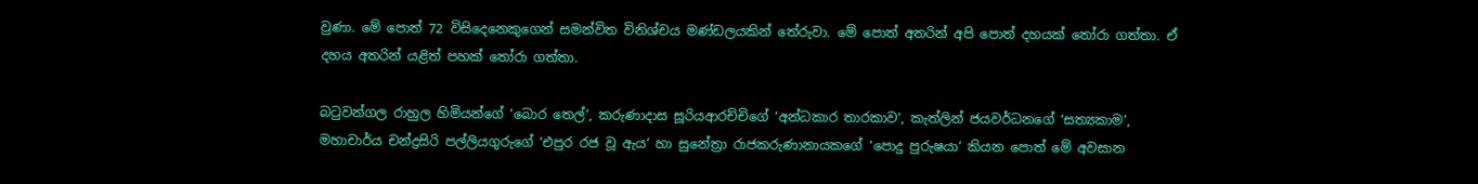වුණා. මේ පොත් 72 විසිදෙනෙකුගෙන් සමන්විත විනිශ්චය මණ්ඩලයකින් තේරුවා. මේ පොත් අතරින් අපි පොත් දහයක් තෝරා ගත්තා. ඒ දහය අතරින් යළිත් පහක් තෝරා ගත්තා.

බටුවන්ගල රාහුල හිමියන්ගේ ‘බොර තෙල්’, කරුණාදාස සූරියආරච්චිගේ ‘අන්ධකාර තාරකාව‘, කැත්ලින් ජයවර්ධනගේ ‘සත්‍යකාම’, මහාචාර්ය චන්ද්‍රසිරි පල්ලියගුරුගේ ‘එපුර රජ වූ ඇය’ හා සුනේත්‍රා රාජකරුණානායකගේ ‘පොදු පුරුෂයා’ කියන පොත් මේ අවසාන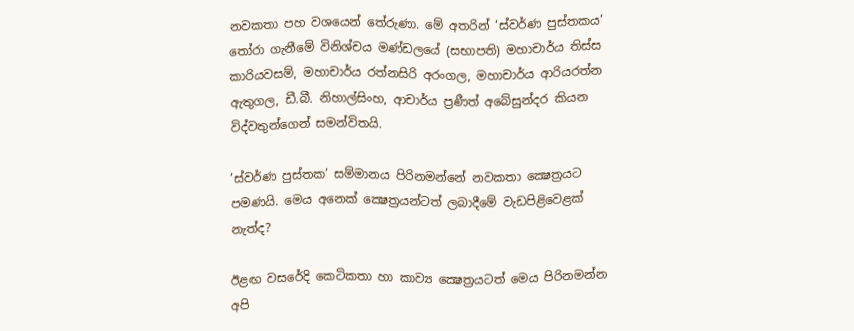නවකතා පහ වශයෙන් තේරුණා. මේ අතරින් ‘ස්වර්ණ පුස්තකය’ තෝරා ගැනීමේ විනිශ්චය මණ්ඩලයේ (සභාපති) මහාචාර්ය තිස්ස කාරියවසම්, මහාචාර්ය රත්නසිරි අරංගල, මහාචාර්ය ආරියරත්න ඇතුගල, ඩී.බී. නිහාල්සිංහ, ආචාර්ය ප්‍රණීත් අබේසුන්දර කියන විද්වතුන්ගෙන් සමන්විතයි.

’ස්වර්ණ පුස්තක’ සම්මානය පිරිනමන්නේ නවකතා ක්‍ෂෙත්‍රයට පමණයි. මෙය අනෙක් ක්‍ෂෙත්‍රයන්ටත් ලබාදීමේ වැඩපිළිවෙළක් නැත්ද?

ඊළඟ වසරේදි කෙටිකතා හා කාව්‍ය ක්‍ෂෙත්‍රයටත් මෙය පිරිනමන්න අපි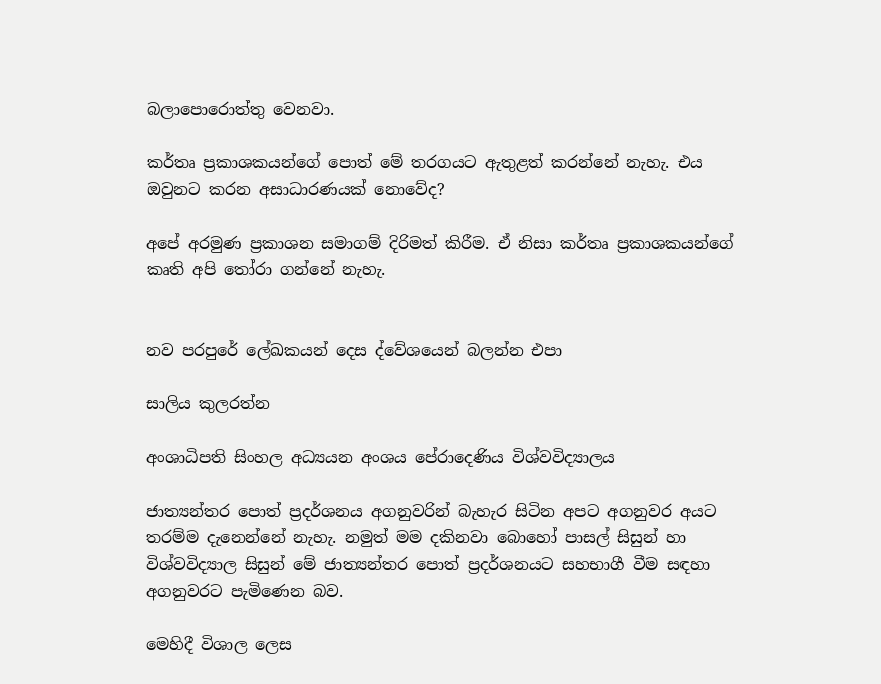බලාපොරොත්තු වෙනවා.

කර්තෘ ප්‍රකාශකයන්ගේ පොත් මේ තරගයට ඇතුළත් කරන්නේ නැහැ. එය ඔවුනට කරන අසාධාරණයක් නොවේද?

අපේ අරමුණ ප්‍රකාශන සමාගම් දිරිමත් කිරීම. ඒ නිසා කර්තෘ ප්‍රකාශකයන්ගේ කෘති අපි තෝරා ගන්නේ නැහැ.


නව පරපුරේ ලේඛකයන් දෙස ද්වේශයෙන් බලන්න එපා

සාලිය කුලරත්න

අංශාධිපති සිංහල අධ්‍යයන අංශය පේරාදෙණිය විශ්වවිද්‍යාලය

ජාත්‍යන්තර පොත් ප්‍රදර්ශනය අගනුවරින් බැහැර සිටින අපට අගනුවර අයට තරම්ම දැනෙන්නේ නැහැ. නමුත් මම දකිනවා බොහෝ පාසල් සිසුන් හා විශ්වවිද්‍යාල සිසුන් මේ ජාත්‍යන්තර පොත් ප්‍රදර්ශනයට සහභාගී වීම සඳහා අගනුවරට පැමිණෙන බව.

මෙහිදී විශාල ලෙස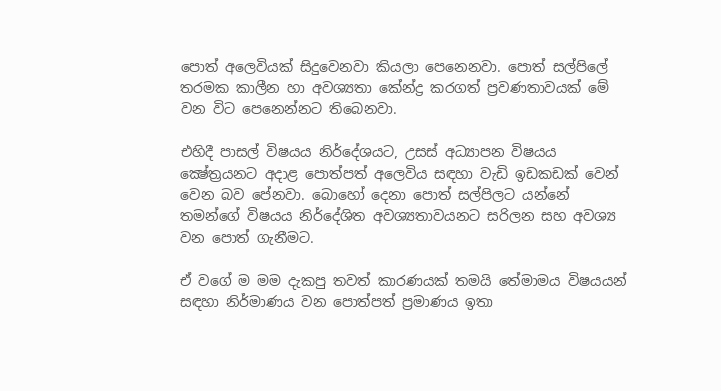පොත් අලෙවියක් සිදුවෙනවා කියලා පෙනෙනවා. පොත් සල්පිලේ තරමක කාලීන හා අවශ්‍යතා කේන්ද්‍ර කරගත් ප්‍රවණතාවයක් මේ වන විට පෙනෙන්නට තිබෙනවා.

එහිදී පාසල් විෂයය නිර්දේශයට, උසස් අධ්‍යාපන විෂයය ක්‍ෂේත්‍රයනට අදාළ පොත්පත් අලෙවිය සඳහා වැඩි ඉඩකඩක් වෙන් වෙන බව පේනවා. බොහෝ දෙනා පොත් සල්පිලට යන්නේ තමන්ගේ විෂයය නිර්දේශිත අවශ්‍යතාවයනට සරිලන සහ අවශ්‍ය වන පොත් ගැනීමට.

ඒ වගේ ම මම දැකපු තවත් කාරණයක් තමයි තේමාමය විෂයයන් සඳහා නිර්මාණය වන පොත්පත් ප්‍රමාණය ඉතා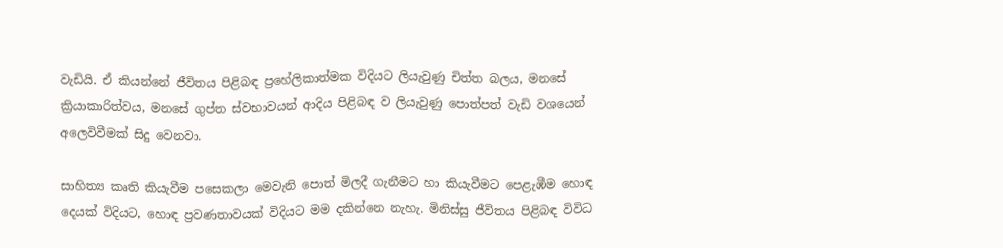වැඩියි. ඒ කියන්නේ ජීවිතය පිළිබඳ ප්‍රහේලිකාත්මක විදියට ලියැවුණු චිත්ත බලය, මනසේ ක්‍රියාකාරිත්වය, මනසේ ගුප්ත ස්වභාවයන් ආදිය පිළිබඳ ව ලියැවුණු පොත්පත් වැඩි වශයෙන් අලෙවිවීමක් සිදු වෙනවා.

සාහිත්‍ය කෘති කියැවීම පසෙකලා මෙවැනි පොත් මිලදී ගැනීමට හා කියැවීමට පෙළැඹීම හොඳ දෙයක් විදියට, හොඳ ප්‍රවණතාවයක් විදියට මම දකින්නෙ නැහැ. මිනිස්සු ජීවිතය පිළිබඳ විවිධ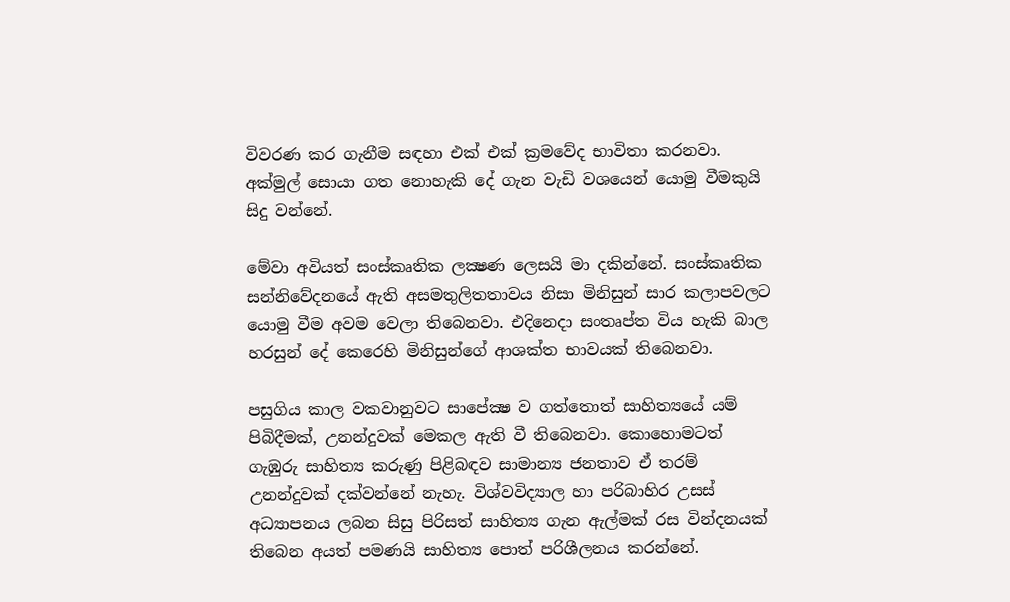විවරණ කර ගැනීම සඳහා එක් එක් ක්‍රමවේද භාවිතා කරනවා. අක්මුල් සොයා ගත නොහැකි දේ ගැන වැඩි වශයෙන් යොමු වීමකුයි සිදු වන්නේ.

මේවා අවියත් සංස්කෘතික ලක්‍ෂණ ලෙසයි මා දකින්නේ. සංස්කෘතික සන්නිවේදනයේ ඇති අසමතුලිතතාවය නිසා මිනිසුන් සාර කලාපවලට යොමු වීම අවම වෙලා තිබෙනවා. එදිනෙදා සංතෘප්ත විය හැකි බාල හරසුන් දේ කෙරෙහි මිනිසුන්ගේ ආශක්ත භාවයක් තිබෙනවා.

පසුගිය කාල වකවානුවට සාපේක්‍ෂ ව ගත්තොත් සාහිත්‍යයේ යම් පිබිදීමක්, උනන්දුවක් මෙකල ඇති වී තිබෙනවා. කොහොමටත් ගැඹුරු සාහිත්‍ය කරුණු පිළිබඳව සාමාන්‍ය ජනතාව ඒ තරම් උනන්දුවක් දක්වන්නේ නැහැ. විශ්වවිද්‍යාල හා පරිබාහිර උසස් අධ්‍යාපනය ලබන සිසු පිරිසත් සාහිත්‍ය ගැන ඇල්මක් රස වින්දනයක් තිබෙන අයත් පමණයි සාහිත්‍ය පොත් පරිශීලනය කරන්නේ.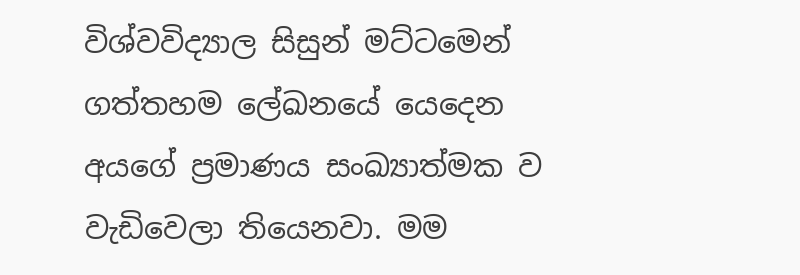විශ්වවිද්‍යාල සිසුන් මට්ටමෙන් ගත්තහම ලේඛනයේ යෙදෙන අයගේ ප්‍රමාණය සංඛ්‍යාත්මක ව වැඩිවෙලා තියෙනවා. මම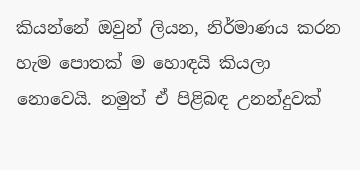කියන්නේ ඔවුන් ලියන, නිර්මාණය කරන හැම පොතක් ම හොඳයි කියලා නොවෙයි. නමුත් ඒ පිළිබඳ උනන්දුවක්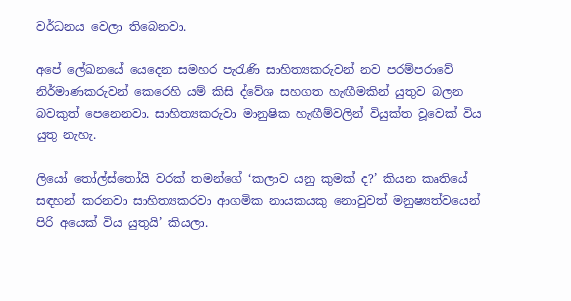වර්ධනය වෙලා තිබෙනවා.

අපේ ලේඛනයේ යෙදෙන සමහර පැරැණි සාහිත්‍යකරුවන් නව පරම්පරාවේ නිර්මාණකරුවන් කෙරෙහි යම් කිසි ද්වේශ සහගත හැඟීමකින් යුතුව බලන බවකුත් පෙනෙනවා. සාහිත්‍යකරුවා මානුෂික හැඟීම්වලින් වියුක්ත වූවෙක් විය යුතු නැහැ.

ලියෝ තෝල්ස්තෝයි වරක් තමන්ගේ ‘කලාව යනු කුමක් ද?’ කියන කෘතියේ සඳහන් කරනවා සාහිත්‍යකරවා ආගමික නායකයකු නොවුවත් මනුෂ්‍යත්වයෙන් පිරි අයෙක් විය යුතුයි’ කියලා.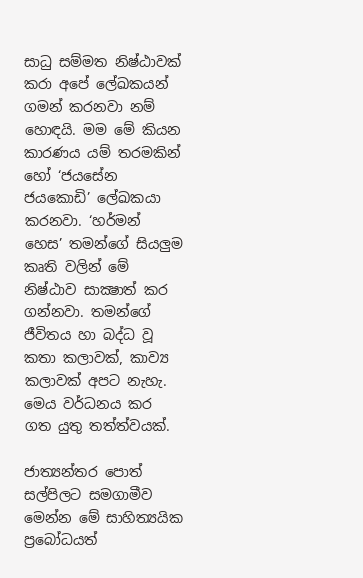සාධු සම්මත නිෂ්ඨාවක් කරා අපේ ලේඛකයන් ගමන් කරනවා නම් හොඳයි. මම මේ කියන කාරණය යම් තරමකින් හෝ ‘ජයසේන ජයකොඩි’ ලේඛකයා කරනවා. ‘හර්මන් හෙස’ තමන්ගේ සියලුම කෘති වලින් මේ නිෂ්ඨාව සාක්‍ෂාත් කර ගන්නවා. තමන්ගේ ජීවිතය හා බද්ධ වූ කතා කලාවක්, කාව්‍ය කලාවක් අපට නැහැ. මෙය වර්ධනය කර ගත යුතු තත්ත්වයක්.

ජාත්‍යන්තර පොත් සල්පිලට සමගාමීව මෙන්න මේ සාහිත්‍යයික ප්‍රබෝධයත්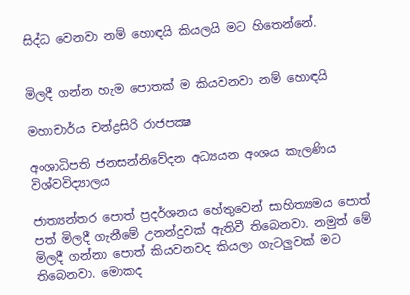සිද්ධ වෙනවා නම් හොඳයි කියලයි මට හිතෙන්නේ.


මිලදී ගන්න හැම පොතක් ම කියවනවා නම් හොඳයි

මහාචාර්ය චන්ද්‍රසිරි රාජපක්‍ෂ

අංශාධිපති ජනසන්නිවේදන අධ්‍යයන අංශය කැලණිය විශ්වවිද්‍යාලය

ජාත්‍යන්තර පොත් ප්‍රදර්ශනය හේතුවෙන් සාහිත්‍යමය පොත් පත් මිලදී ගැනීමේ උනන්දුවක් ඇතිවී තිබෙනවා. නමුත් මේ මිලදී ගන්නා පොත් කියවනවද කියලා ගැටලුවක් මට තිබෙනවා. මොකද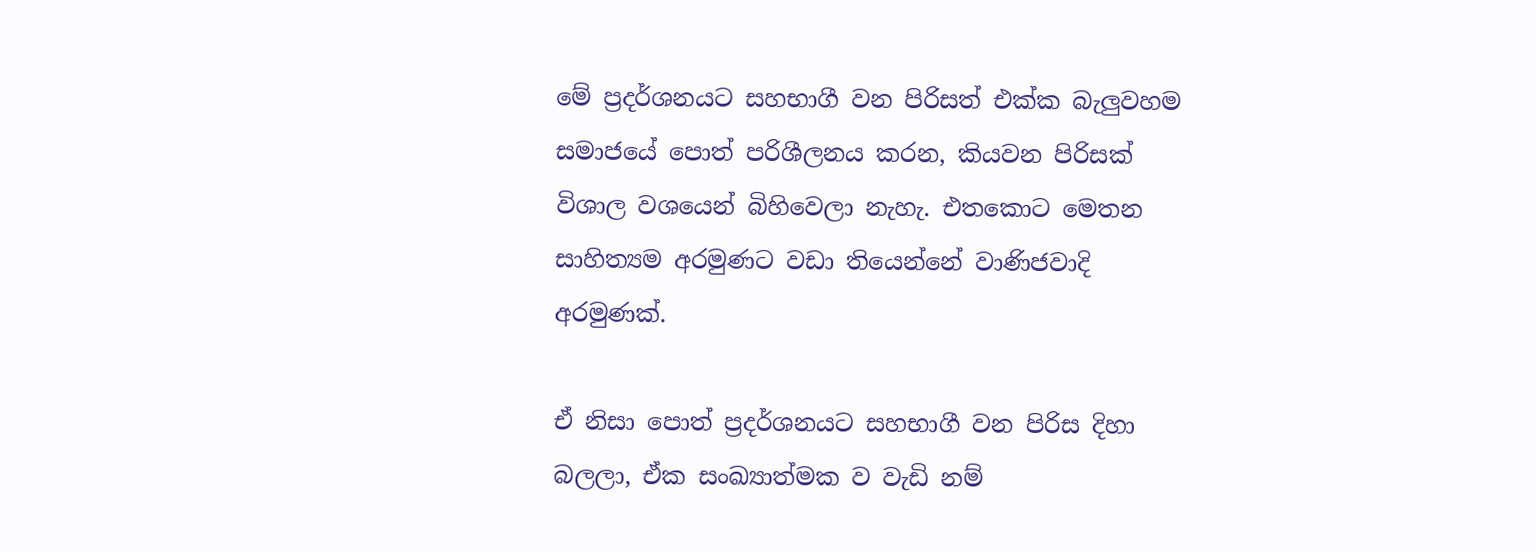මේ ප්‍රදර්ශනයට සහභාගී වන පිරිසත් එක්ක බැලුවහම සමාජයේ පොත් පරිශීලනය කරන, කියවන පිරිසක් විශාල වශයෙන් බිහිවෙලා නැහැ. එතකොට මෙතන සාහිත්‍යම අරමුණට වඩා තියෙන්නේ වාණිජවාදි අරමුණක්.

ඒ නිසා පොත් ප්‍රදර්ශනයට සහභාගී වන පිරිස දිහා බලලා, ඒක සංඛ්‍යාත්මක ව වැඩි නම්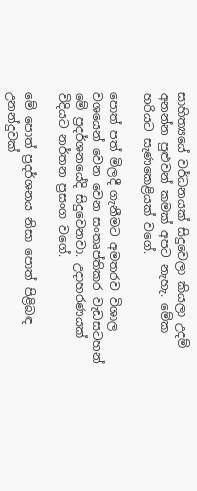සාහිත්‍යයේ වර්ධනයක් සිදුවෙලා කියලා උදම් අනන්න පුළුවන් කමක් අපට නැහැ. මේක හරියට සැණකෙළියක් වගේ.

පොත් පත් මිලදී ගැනීමට අමතරව විශාල වශයෙන් වෙන වෙන සංතෘප්තිකර වැඩසටහන් මේ ප්‍රදර්ශනයේදි සිදුවෙනවා. උදාහරණයක් විදියට නර්තන ප්‍රසංග වගේ.

මේ පොත් ප්‍රදර්ශනය නිසා පොත් පිළිබඳ උනන්දුවක්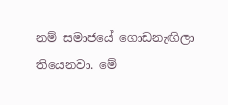නම් සමාජයේ ගොඩනැඟිලා තියෙනවා. මේ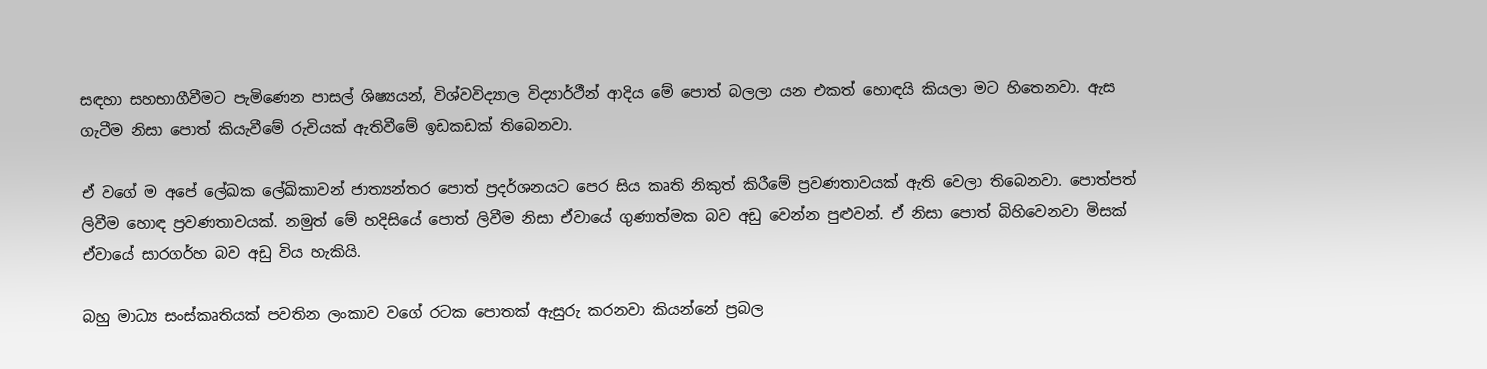සඳහා සහභාගීවීමට පැමිණෙන පාසල් ශිෂ්‍යයන්, විශ්වවිද්‍යාල විද්‍යාර්ථීන් ආදිය මේ පොත් බලලා යන එකත් හොඳයි කියලා මට හිතෙනවා. ඇස ගැටීම නිසා පොත් කියැවීමේ රුචියක් ඇතිවීමේ ඉඩකඩක් තිබෙනවා.

ඒ වගේ ම අපේ ලේඛක ලේඛිකාවන් ජාත්‍යන්තර පොත් ප්‍රදර්ශනයට පෙර සිය කෘති නිකුත් කිරීමේ ප්‍රවණතාවයක් ඇති වෙලා තිබෙනවා. පොත්පත් ලිවීම හොඳ ප්‍රවණතාවයක්. නමුත් මේ හදිසියේ පොත් ලිවීම නිසා ඒවායේ ගුණාත්මක බව අඩු වෙන්න පුළුවන්. ඒ නිසා පොත් බිහිවෙනවා මිසක් ඒවායේ සාරගර්හ බව අඩු විය හැකියි.

බහු මාධ්‍ය සංස්කෘතියක් පවතින ලංකාව වගේ රටක පොතක් ඇසුරු කරනවා කියන්නේ ප්‍රබල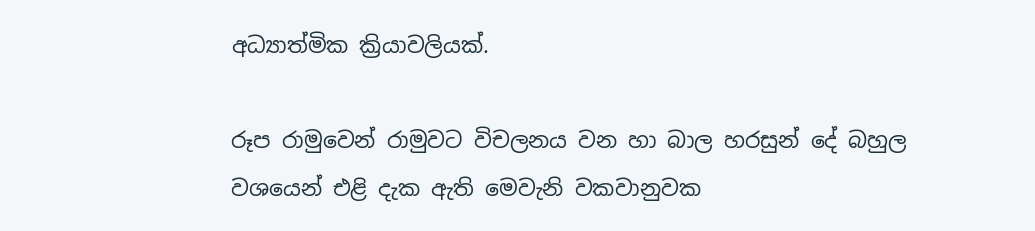අධ්‍යාත්මික ක්‍රියාවලියක්.

රූප රාමුවෙන් රාමුවට විචලනය වන හා බාල හරසුන් දේ බහුල වශයෙන් එළි දැක ඇති මෙවැනි වකවානුවක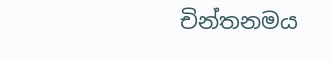චින්තනමය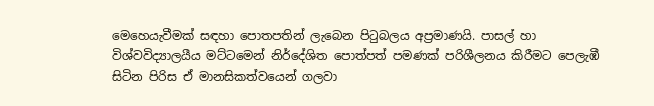මෙහෙයැවීමක් සඳහා පොතපතින් ලැබෙන පිටුබලය අප්‍රමාණයි. පාසල් හා විශ්වවිද්‍යාලයීය මට්ටමෙන් නිර්දේශිත පොත්පත් පමණක් පරිශීලනය කිරීමට පෙලැඹී සිටින පිරිස ඒ මානසිකත්වයෙන් ගලවා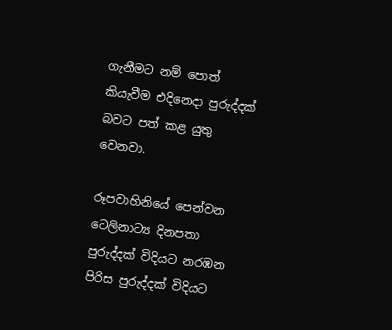ගැනීමට නම් පොත් කියැවීම එදිනෙදා පුරුද්දක් බවට පත් කළ යුතු වෙනවා.

රූපවාහිනියේ පෙන්වන ටෙලිනාට්‍ය දිනපතා පුරුද්දක් විදියට නරඹන පිරිස පුරුද්දක් විදියට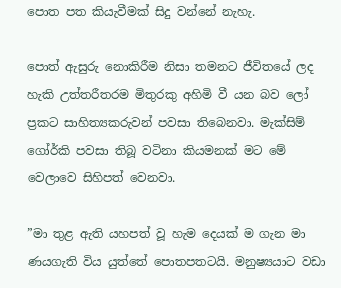පොත පත කියැවීමක් සිදු වන්නේ නැහැ.

පොත් ඇසුරු නොකිරීම නිසා තමනට ජීවිතයේ ලද හැකි උත්තරීතරම මිතුරකු අහිමි වී යන බව ලෝ ප්‍රකට සාහිත්‍යකරුවන් පවසා තිබෙනවා. මැක්සිම් ගෝර්කි පවසා තිබූ වටිනා කියමනක් මට මේ වෙලාවෙ සිහිපත් වෙනවා.

”මා තුළ ඇති යහපත් වූ හැම දෙයක් ම ගැන මා ණයගැති විය යුත්තේ පොතපතටයි. මනුෂ්‍යයාට වඩා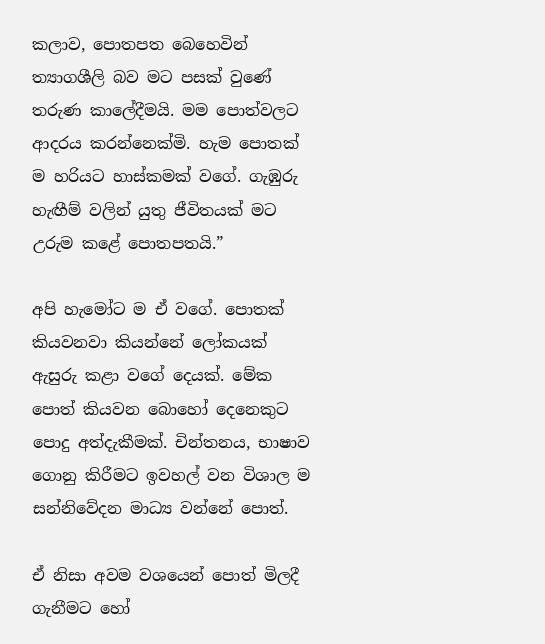කලාව, පොතපත බෙහෙවින් ත්‍යාගශීලි බව මට පසක් වුණේ තරුණ කාලේදීමයි. මම පොත්වලට ආදරය කරන්නෙක්මි. හැම පොතක් ම හරියට හාස්කමක් වගේ. ගැඹුරු හැඟීම් වලින් යුතු ජීවිතයක් මට උරුම කළේ පොතපතයි.”

අපි හැමෝට ම ඒ වගේ. පොතක් කියවනවා කියන්නේ ලෝකයක් ඇසුරු කළා වගේ දෙයක්. මේක පොත් කියවන බොහෝ දෙනෙකුට පොදු අත්දැකීමක්. චින්තනය, භාෂාව ගොනු කිරීමට ඉවහල් වන විශාල ම සන්නිවේදන මාධ්‍ය වන්නේ පොත්.

ඒ නිසා අවම වශයෙන් පොත් මිලදී ගැනීමට හෝ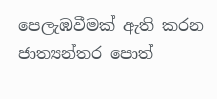පෙලැඹවීමක් ඇති කරන ජාත්‍යන්තර පොත්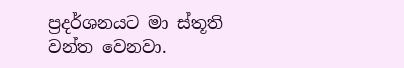ප්‍රදර්ශනයට මා ස්තූති වන්ත වෙනවා.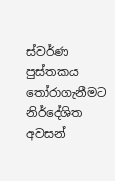ස්වර්ණ පුස්තකය තෝරාගැනීමට නිර්දේශිත අවසන්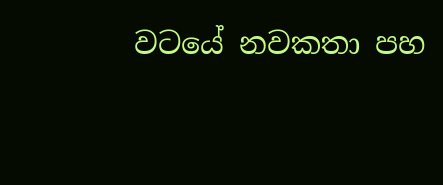වටයේ නවකතා පහ